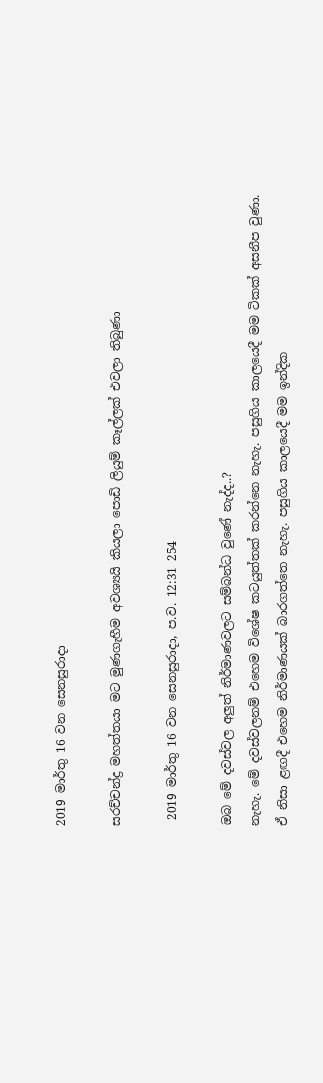2019 මාර්තු 16 වන සෙනසුරාදා

සරච්චන්ද්‍ර මහත්තයා මට මුණගැහීම අවශ්‍යයි කියලා පොඩි ලියුම් කෑල්ලක් එවලා තිබුණා

 2019 මාර්තු 16 වන සෙනසුරාදා, ප.ව. 12:31 254

ඔබ මේ දවස්වල අලුත් නිර්මාණවලට සම්බන්ධ වුණේ නැද්ද..?
නැහැ. මේ දවස්වලනම් එහෙම විශේෂ කටයුත්තක් කරන්නෙ නැහැ. පසුගිය කාලයෙදී මම ටිකක් අසනීප වුණා. ඒ නිසා ළඟදී එහෙම නිර්මාණයක් බාරගත්තෙ නැහැ. පසුගිය කාලයෙදී මම ඉන්දික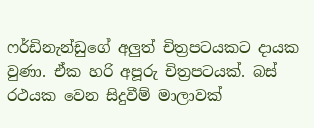ෆර්ඩිනැන්ඩුගේ අලුත් චිත්‍රපටයකට දායක වුණා. ඒක හරි අපූරු චිත්‍රපටයක්. බස් රථයක වෙන සිදුවීම් මාලාවක්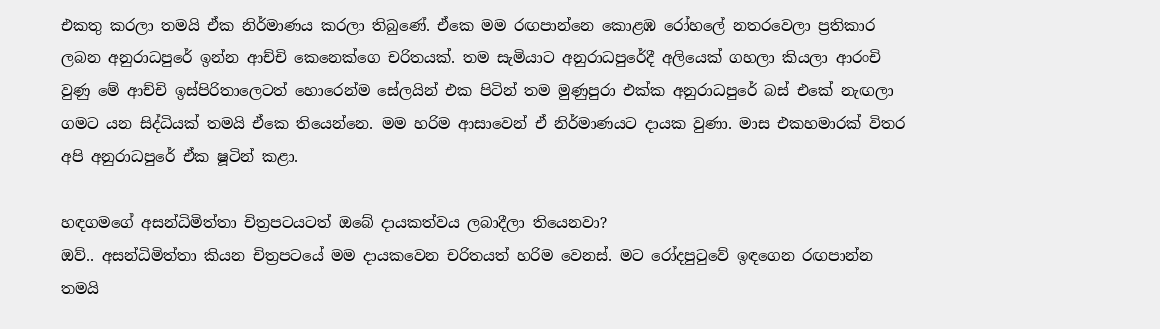එකතු කරලා තමයි ඒක නිර්මාණය කරලා තිබුණේ. ඒකෙ මම රඟපාන්නෙ කොළඹ රෝහලේ නතරවෙලා ප්‍රතිකාර ලබන අනුරාධපුරේ ඉන්න ආච්චි කෙනෙක්ගෙ චරිතයක්. තම සැමියාට අනුරාධපුරේදී අලියෙක් ගහලා කියලා ආරංචි වුණු මේ ආච්චි ඉස්පිරිතාලෙටත් හොරෙන්ම සේලයින් එක පිටින් තම මුණුපුරා එක්ක අනුරාධපුරේ බස් එකේ නැඟලා ගමට යන සිද්ධියක් තමයි ඒකෙ තියෙන්නෙ. මම හරිම ආසාවෙන් ඒ නිර්මාණයට දායක වුණා. මාස එකහමාරක් විතර අපි අනුරාධපුරේ ඒක ෂූටින් කළා.

හඳගමගේ අසන්ධිමිත්තා චිත්‍රපටයටත් ඔබේ දායකත්වය ලබාදීලා තියෙනවා?
ඔව්.. අසන්ධිමිත්තා කියන චිත්‍රපටයේ මම දායකවෙන චරිතයත් හරිම වෙනස්. මට රෝදපුටුවේ ඉඳගෙන රඟපාන්න තමයි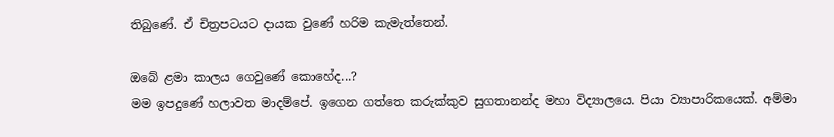තිබුණේ. ඒ චිත්‍රපටයට දායක වුණේ හරිම කැමැත්තෙන්.

ඔබේ ළමා කාලය ගෙවුණේ කොහේද...?
මම ඉපදුණේ හලාවත මාදම්පේ. ඉගෙන ගත්තෙ කරුක්කුව සුගතානන්ද මහා විද්‍යාලයෙ. පියා ව්‍යාපාරිකයෙක්. අම්මා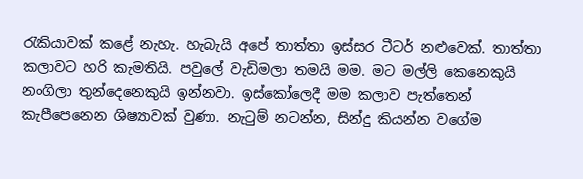රැකියාවක් කළේ නැහැ. හැබැයි අපේ තාත්තා ඉස්සර ටීටර් නළුවෙක්. තාත්තා කලාවට හරි කැමතියි. පවුලේ වැඩිමලා තමයි මම. මට මල්ලි කෙනෙකුයි නංගිලා තුන්දෙනෙකුයි ඉන්නවා. ඉස්කෝලෙදී මම කලාව පැත්තෙන් කැපීපෙනෙන ශිෂ්‍යාවක් වුණා. නැටුම් නටන්න, සින්දු කියන්න වගේම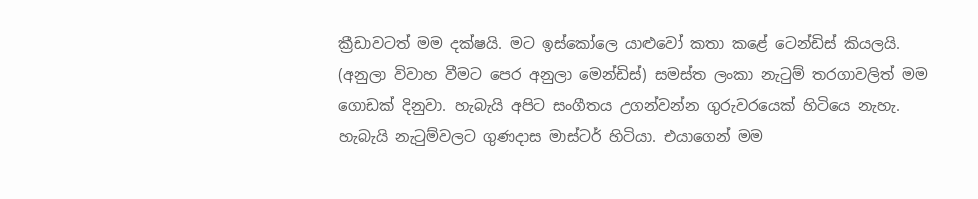ක්‍රීඩාවටත් මම දක්ෂයි. මට ඉස්කෝලෙ යාළුවෝ කතා කළේ ටෙන්ඩිස් කියලයි. (අනුලා විවාහ වීමට පෙර අනුලා මෙන්ඩිස්) සමස්ත ලංකා නැටුම් තරගාවලිත් මම ගොඩක් දිනුවා. හැබැයි අපිට සංගීතය උගන්වන්න ගුරුවරයෙක් හිටියෙ නැහැ. හැබැයි නැටුම්වලට ගුණදාස මාස්ටර් හිටියා. එයාගෙන් මම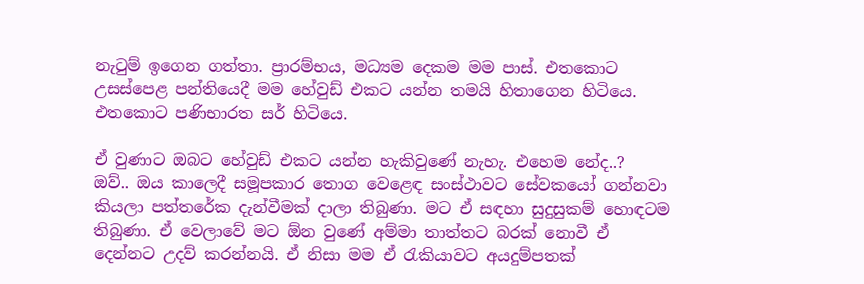නැටුම් ඉගෙන ගත්තා. ප්‍රාරම්භය, මධ්‍යම දෙකම මම පාස්. එතකොට උසස්පෙළ පන්තියෙදී මම හේවුඩ් එකට යන්න තමයි හිතාගෙන හිටියෙ. එතකොට පණිභාරත සර් හිටියෙ.

ඒ වුණාට ඔබට හේවුඩ් එකට යන්න හැකිවු‍ණේ නැහැ. එහෙම නේද..?
ඔව්.. ඔය කාලෙදී සමූපකාර තොග වෙළෙඳ සංස්ථාවට සේවකයෝ ගන්නවා කියලා පත්තරේක දැන්වීමක් දාලා තිබුණා. මට ඒ සඳහා සුදුසුකම් හොඳටම තිබුණා. ඒ වෙලාවේ මට ඕන වුණේ අම්මා තාත්තට බරක් නොවී ඒ දෙන්නට උදව් කරන්නයි. ඒ නිසා මම ඒ රැකියාවට අයදුම්පතක්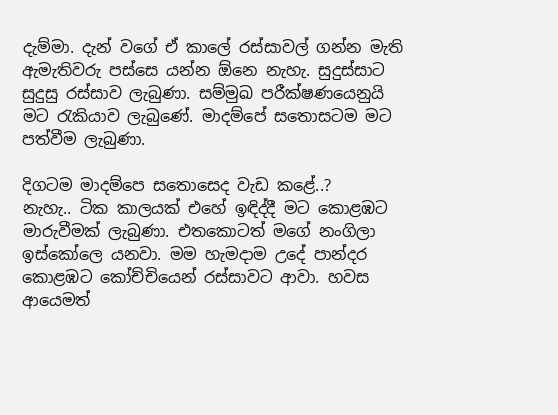දැම්මා. දැන් වගේ ඒ කාලේ රස්සාවල් ගන්න මැති ඇමැතිවරු පස්සෙ යන්න ඕනෙ නැහැ. සුදුස්සාට සුදුසු රස්සාව ලැබුණා. සම්මුඛ පරීක්ෂණයෙනුයි මට රැකියාව ලැබුණේ. මාදම්පේ සතොසටම මට පත්වීම ලැබුණා.

දිගටම මාදම්පෙ සතොසෙද වැඩ කළේ..?
නැහැ.. ටික කාලයක් එහේ ඉඳිද්දී මට කොළඹට මාරුවීමක් ලැබුණා. එතකොටත් මගේ නංගිලා ඉස්කෝලෙ යනවා. මම හැමදාම උදේ පාන්දර කොළඹට කෝච්චියෙන් රස්සාවට ආවා. හවස ආයෙමත්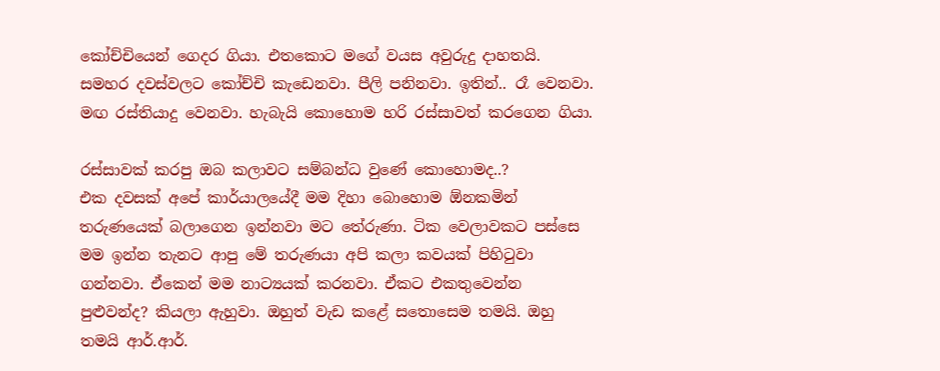කෝච්චියෙන් ගෙදර ගියා. එතකොට මගේ වයස අවුරුදු දාහතයි. සමහර දවස්වලට කෝච්චි කැඩෙනවා. පීලි පනිනවා. ඉතින්.. රෑ වෙනවා. මඟ රස්තියාදු වෙනවා. හැබැයි කොහොම හරි රස්සාවත් කරගෙන ගියා.

රස්සාවක් කරපු ඔබ කලාවට සම්බන්ධ වුණේ කොහොමද..?
එක දවසක් අපේ කාර්යාලයේදී මම දිහා බොහොම ඕනකමින් තරුණයෙක් බලාගෙන ඉන්නවා මට තේරුණා. ටික වෙලාවකට පස්සෙ මම ඉන්න තැනට ආපු මේ තරුණයා අපි කලා කවයක් පිහිටුවා ගන්නවා. ඒකෙන් මම නාට්‍යයක් කරනවා. ඒකට එකතුවෙන්න පුළුවන්ද? කියලා ඇහුවා. ඔහුත් වැඩ කළේ සතොසෙම තමයි. ඔහු තමයි ආර්.ආර්.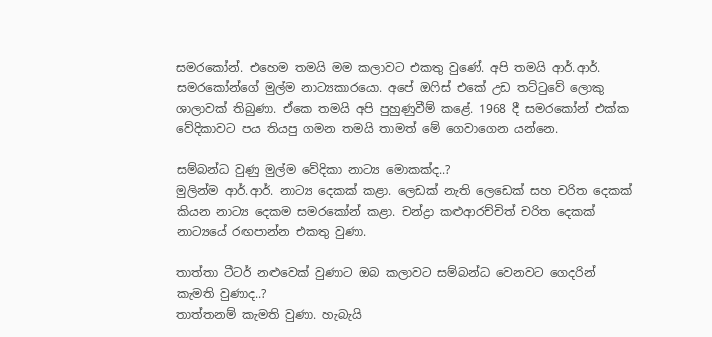සමරකෝන්. එහෙම තමයි මම කලාවට එකතු වුණේ. අපි තමයි ආර්.ආර්. සමරකෝන්ගේ මුල්ම නාට්‍යකාරයො. අපේ ඔෆිස් එකේ උඩ තට්ටුවේ ලොකු ශාලාවක් තිබුණා. ඒකෙ තමයි අපි පුහුණුවීම් කළේ. 1968 දී සමරකෝන් එක්ක වේදිකාවට පය තියපු ගමන තමයි තාමත් මේ ගෙවාගෙන යන්නෙ.

සම්බන්ධ වුණු මුල්ම වේදිකා නාට්‍ය මොකක්ද..?
මුලින්ම ආර්.ආර්. නාට්‍ය දෙකක් කළා. ලෙඩක් නැති ලෙඩෙක් සහ චරිත දෙකක් කියන නාට්‍ය දෙකම සමරකෝන් කළා. චන්ද්‍රා කළුආරච්චිත් චරිත දෙකක් නාට්‍යයේ රඟපාන්න එකතු වුණා.

තාත්තා ටීටර් නළුවෙක් වුණාට ඔබ කලාවට සම්බන්ධ වෙනවට ගෙදරින් කැමති වුණාද..?
තාත්තනම් කැමති වුණා. හැබැයි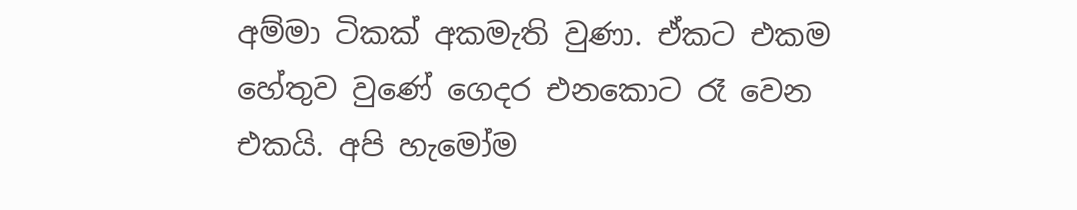අම්මා ටිකක් අකමැති වුණා. ඒකට එකම හේතුව වුණේ ගෙදර එනකොට රෑ වෙන එකයි. අපි හැමෝම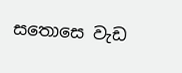සතොසෙ වැඩ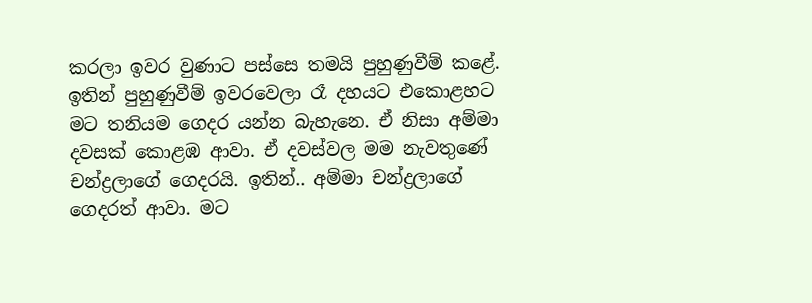කරලා ඉවර වුණාට පස්සෙ තමයි පුහුණුවීම් කළේ. ඉතින් පුහුණුවීම් ඉවරවෙලා රෑ දහයට එකොළහට මට තනියම ගෙදර යන්න බැහැනෙ. ඒ නිසා අම්මා දවසක් කොළඹ ආවා. ඒ දවස්වල මම නැවතුණේ චන්ද්‍රලාගේ ගෙදරයි. ඉතින්.. අම්මා චන්ද්‍රලාගේ ගෙදරත් ආවා. මට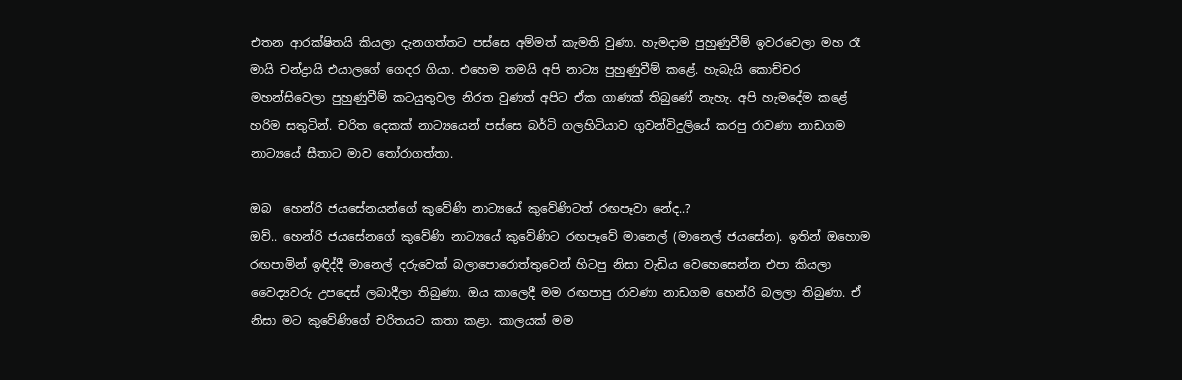එතන ආරක්ෂිතයි කියලා දැනගත්තට පස්සෙ අම්මත් කැමති වුණා. හැමදාම පුහුණුවීම් ඉවරවෙලා මහ රෑ මායි චන්ද්‍රායි එයාලගේ ගෙදර ගියා. එහෙම තමයි අපි නාට්‍ය පුහුණුවීම් කළේ. හැබැයි කොච්චර මහන්සිවෙලා පුහුණුවීම් කටයුතුවල නිරත වුණත් අපිට ඒක ගාණක් තිබුණේ නැහැ. අපි හැමදේම කළේ හරිම සතුටින්. චරිත දෙකක් නාට්‍යයෙන් පස්සෙ බර්ටි ගලහිටියාව ගුවන්විදුලියේ කරපු රාවණා නාඩගම නාට්‍යයේ සීතාට මාව තෝරාගත්තා.

ඔබ  හෙන්රි ජයසේනයන්ගේ කුවේණි නාට්‍යයේ කුවේණිටත් රඟපෑවා නේද..?
ඔව්.. හෙන්රි ජයසේනගේ කුවේණි නාට්‍යයේ කුවේණිට රඟපෑවේ මානෙල් (මානෙල් ජයසේන). ඉතින් ඔහොම රඟපාමින් ඉඳිද්දී මානෙල් දරුවෙක් බලාපොරොත්තුවෙන් හිටපු නිසා වැඩිය වෙහෙසෙන්න එපා කියලා වෛද්‍යවරු උපදෙස් ලබාදීලා තිබුණා. ඔය කාලෙදී මම රඟපාපු රාවණා නාඩගම හෙන්රි බලලා තිබුණා. ඒ නිසා මට කුවේණිගේ චරිතයට කතා කළා. කාලයක් මම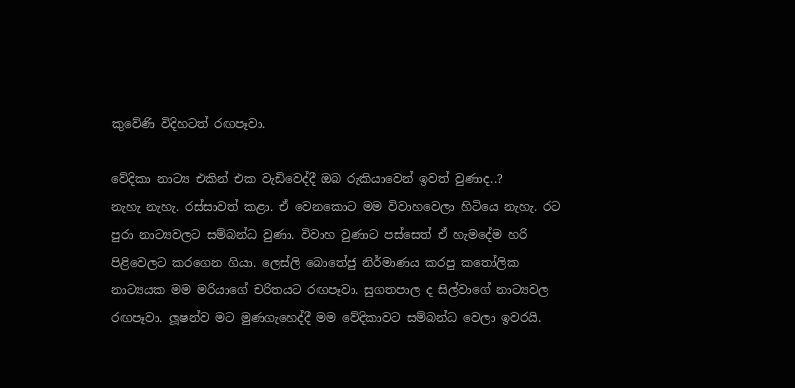කුවේණි විදිහටත් රඟපෑවා.

වේදිකා නාට්‍ය එකින් එක වැඩිවෙද්දී ඔබ රුකියාවෙන් ඉවත් වුණාද..?
නැහැ නැහැ. රස්සාවත් කළා. ඒ වෙනකොට මම විවාහවෙලා හිටියෙ නැහැ. රට පුරා නාට්‍යවලට සම්බන්ධ වුණා. විවාහ වුණාට පස්සෙත් ඒ හැමදේම හරි පිළිවෙලට කරගෙන ගියා. ලෙස්ලි බොතේජු නිර්මාණය කරපු කතෝලික නාට්‍යයක මම මරියාගේ චරිතයට රඟපෑවා. සුගතපාල ද සිල්වාගේ නාට්‍යවල රඟපෑවා. ලූෂන්ව මට මුණගැහෙද්දී මම වේදිකාවට සම්බන්ධ වෙලා ඉවරයි.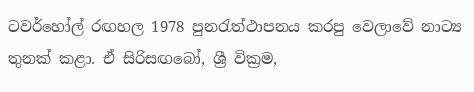ටවර්හෝල් රඟහල 1978 පුනරැත්ථාපනය කරපු වෙලාවේ නාට්‍ය තුනක් කළා. ඒ සිරිසඟබෝ, ශ්‍රී වික්‍රම,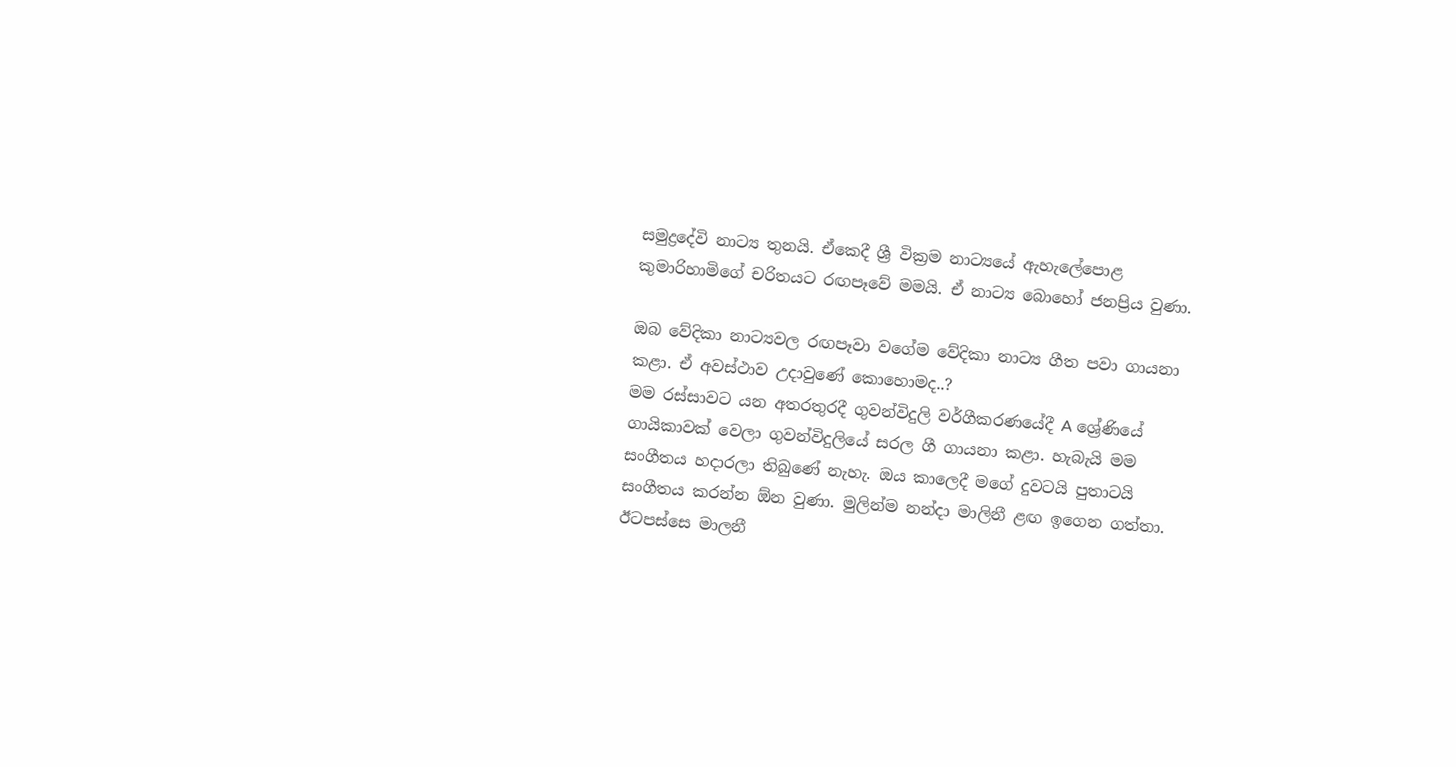සමුද්‍රදේවි නාට්‍ය තුනයි. ඒකෙදී ශ්‍රී වික්‍රම නාට්‍යයේ ඇහැලේපොළ කුමාරිහාමිගේ චරිතයට රඟපෑවේ මමයි. ඒ නාට්‍ය බොහෝ ජනප්‍රිය වුණා.

ඔබ වේදිකා නාට්‍යවල රඟපෑවා වගේම වේදිකා නාට්‍ය ගීත පවා ගායනා කළා. ඒ අවස්ථාව උදාවුණේ කොහොමද..?
මම රස්සාවට යන අතරතුරදී ගුවන්විදුලි වර්ගීකරණයේදී A ශ්‍රේණියේ ගායිකාවක් වෙලා ගුවන්විදුලියේ සරල ගී ගායනා කළා. හැබැයි මම සංගීතය හදාරලා තිබුණේ නැහැ. ඔය කාලෙදී මගේ දුවටයි පුතාටයි සංගීතය කරන්න ඕන වුණා. මුලින්ම නන්දා මාලිනී ළඟ ඉගෙන ගත්තා. ඊටපස්සෙ මාලනී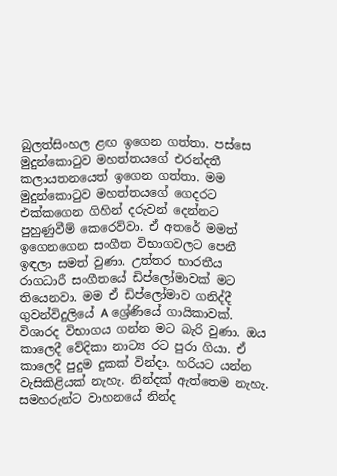බුලත්සිංහල ළඟ ඉගෙන ගත්තා. පස්සෙ මුදුන්කොටුව මහත්තයගේ එරන්දතී කලායතනයෙත් ඉගෙන ගත්තා. මම මුදුන්කොටුව මහත්තයගේ ගෙදරට එක්කගෙන ගිහින් දරුවන් දෙන්නට පුහුණුවීම් කෙරෙව්වා. ඒ අතරේ මමත් ඉගෙනගෙන සංගීත විභාගවලට පෙනී ඉඳලා සමත් වුණා. උත්තර භාරතීය රාගධාරී සංගීතයේ ඩිප්ලෝමාවක් මට තියෙනවා. මම ඒ ඩිප්ලෝමාව ගනිද්දී ගුවන්විදුලියේ A ශ්‍රේණියේ ගායිකාවක්. විශාරද විභාගය ගන්න මට බැරි වුණා. ඔය කාලෙදී වේදිකා නාට්‍ය රට පුරා ගියා. ඒ කාලෙදී පුදුම දුකක් වින්දා. හරියට යන්න වැසිකිළියක් නැහැ. නින්දක් ඇත්තෙම නැහැ. සමහරුන්ට වාහනයේ නින්ද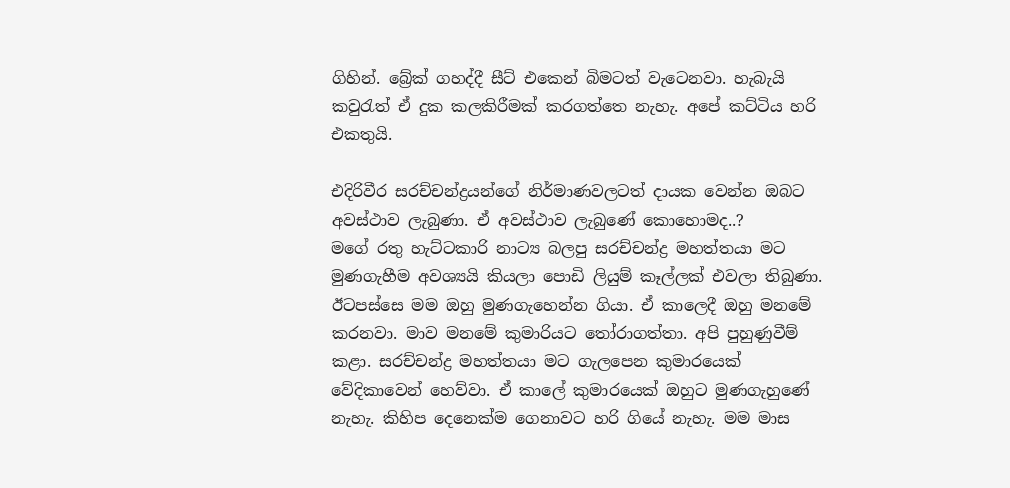ගිහින්. බ්‍රේක් ගහද්දී සීට් එකෙන් බිමටත් වැටෙනවා. හැබැයි කවුරැත් ඒ දුක කලකිරීමක් කරගත්තෙ නැහැ. අපේ කට්ටිය හරි එකතුයි.

එදිරිවීර සරච්චන්ද්‍රයන්ගේ නිර්මාණවලටත් දායක වෙන්න ඔබට අවස්ථාව ලැබුණා. ඒ අවස්ථාව ලැබුණේ කොහොමද..?
මගේ රතු හැට්ටකාරි නාට්‍ය බලපු සරච්චන්ද්‍ර මහත්තයා මට මුණගැහීම අවශ්‍යයි කියලා පොඩි ලියුම් කෑල්ලක් එවලා තිබුණා. ඊටපස්සෙ මම ඔහු මුණගැහෙන්න ගියා. ඒ කාලෙදී ඔහු මනමේ කරනවා. මාව මනමේ කුමාරියට තෝරාගත්තා. අපි පුහුණුවීම් කළා. සරච්චන්ද්‍ර මහත්තයා මට ගැලපෙන කුමාරයෙක් වේදිකාවෙන් හෙව්වා. ඒ කාලේ කුමාරයෙක් ඔහුට මුණගැහුණේ නැහැ. කිහිප දෙනෙක්ම ගෙනාවට හරි ගියේ නැහැ. මම මාස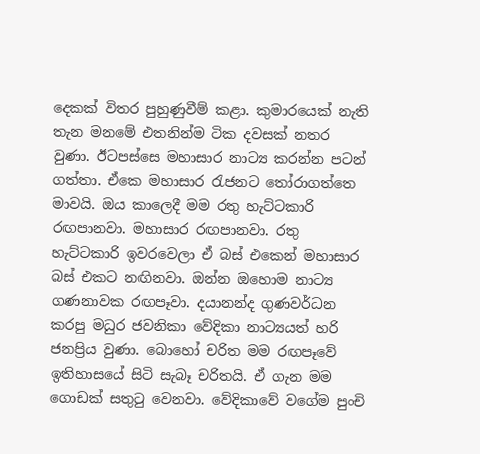දෙකක් විතර පුහුණුවීම් කළා. කුමාරයෙක් නැති තැන මනමේ එතනින්ම ටික දවසක් නතර වුණා. ඊටපස්සෙ මහාසාර නාට්‍ය කරන්න පටන් ගත්තා. ඒකෙ මහාසාර රැජනට තෝරාගත්තෙ මාවයි. ඔය කාලෙදී මම රතු හැට්ටකාරි රඟපානවා. මහාසාර රඟපානවා. රතු හැට්ටකාරි ඉවරවෙලා ඒ බස් එකෙන් මහාසාර බස් එකට නඟිනවා. ඔන්න ඔහොම නාට්‍ය ගණනාවක රඟපෑවා. දයානන්ද ගුණවර්ධන කරපු මධුර ජවනිකා වේදිකා නාට්‍යයත් හරි ජනප්‍රිය වුණා. බොහෝ චරිත මම රඟපෑවේ ඉතිහාසයේ සිටි සැබෑ චරිතයි. ඒ ගැන මම ගොඩක් සතුටු වෙනවා. වේදිකාවේ වගේම පුංචි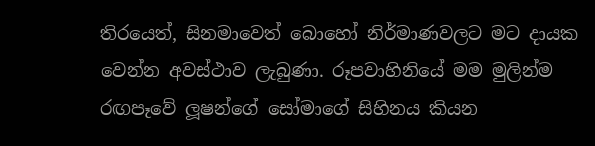තිරයෙත්, සිනමාවෙත් බොහෝ නිර්මාණවලට මට දායක වෙන්න අවස්ථාව ලැබුණා. රූපවාහිනියේ මම මුලින්ම රඟපෑවේ ලූෂන්ගේ සෝමාගේ සිහිනය කියන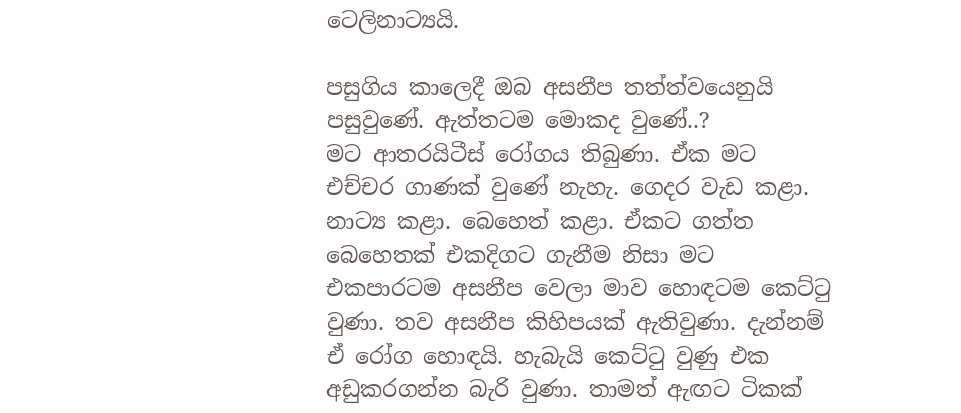ටෙලිනාට්‍යයි.

පසුගිය කාලෙදී ඔබ අසනීප තත්ත්වයෙනුයි පසුවුණේ. ඇත්තටම මොකද වුණේ..?
මට ආතරයිටීස් රෝගය තිබුණා. ඒක මට එච්චර ගාණක් වුණේ නැහැ. ගෙදර වැඩ කළා. නාට්‍ය කළා. බෙහෙත් කළා. ඒකට ගත්ත බෙහෙතක් එකදිගට ගැනීම නිසා මට එකපාරටම අසනීප වෙලා මාව හොඳටම කෙට්ටු වුණා. තව අසනීප කිහිපයක් ඇතිවුණා. දැන්නම් ඒ රෝග හොඳයි. හැබැයි කෙට්ටු වුණු එක අඩුකරගන්න බැරි වුණා. තාමත් ඇඟට ටිකක්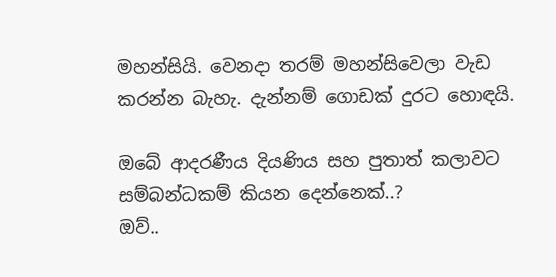මහන්සියි. වෙනදා තරම් මහන්සිවෙලා වැඩ කරන්න බැහැ. දැන්නම් ගොඩක් දුරට හොඳයි.

ඔබේ ආදරණීය දියණිය සහ පුතාත් කලාවට සම්බන්ධකම් කියන දෙන්නෙක්..?
ඔව්..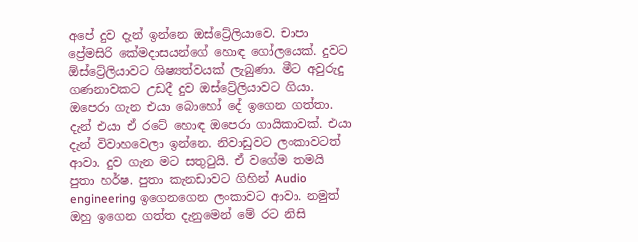අපේ දුව දැන් ඉන්නෙ ඔස්ට්‍රේලියාවෙ. චාපා ප්‍රේමසිරි කේමදාසයන්ගේ හොඳ ගෝලයෙක්. දුවට ඕස්ට්‍රේලියාවට ශිෂ්‍යත්වයක් ලැබුණා. මීට අවුරුදු ගණනාවකට උඩදී දුව ඔස්ට්‍රේලියාවට ගියා. ඔපෙරා ගැන එයා බොහෝ දේ ඉගෙන ගත්තා. දැන් එයා ඒ රටේ හොඳ ඔපෙරා ගායිකාවක්. එයා දැන් විවාහවෙලා ඉන්නෙ. නිවාඩුවට ලංකාවටත් ආවා. දුව ගැන මට සතුටුයි. ඒ වගේම තමයි පුතා හර්ෂ. පුතා කැනඩාවට ගිහින් Audio engineering ඉගෙනගෙන ලංකාවට ආවා. නමුත් ඔහු ඉගෙන ගත්ත දැනුමෙන් මේ රට නිසි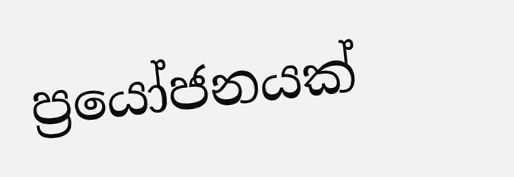ප්‍රයෝජනයක්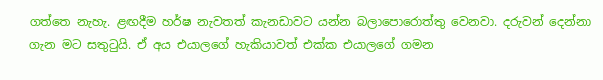ගත්තෙ නැහැ. ළඟදීම හර්ෂ නැවතත් කැනඩාවට යන්න බලාපොරොත්තු වෙනවා. දරුවන් දෙන්නා ගැන මට සතුටුයි. ඒ අය එයාලගේ හැකියාවත් එක්ක එයාලගේ ගමන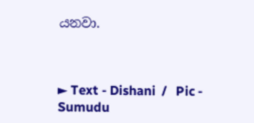යනවා.



► Text - Dishani  /   Pic -  Sumudu